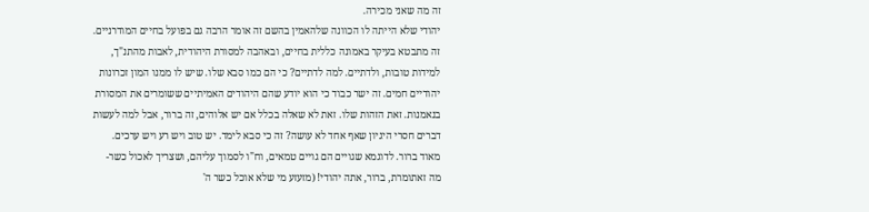זה מה שאני מכירה.
יהודי שלא הייתה לו הכוונה שלהאמין בהשם זה אומר הרבה גם בפועל בחיים המודרניים.
זה מתבטא בעיקר באמונה כללית בחיים, ובאהבה למסורת היהודית, לאבות מהתנ"ך, למידות טובות, ולדתיים. למה לדתיים? כי הם כמו סבא שלו. שיש לו ממנו המון זכרונות יהודיים חמים. זה ישר כבוד כי הוא יודע שהם היהודים האמיתיים ששומרים את המסורת בנאמנות. זאת הזהות שלו. זאת לא שאלה בכלל אם יש אלוהים, זה ברור, אבל למה לעשות דברים חסרי היגיון שאף אחד לא עושה? זה כי סבא לימד. יש טוב ויש רע ויש ערכים. מאוד ברור. לדוגמא שגויים הם גויים טמאים, וח"ו לסמוך עליהם, ושצריך לאכול כשר- מה זאתומרת, ברור, אתה יהודי! (מזעזע מי שלא אוכל כשר ה'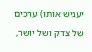יעניש אותו) ערכים של צדק ושל יושר,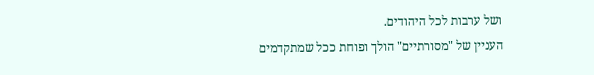ושל ערבות לכל היהודים.
העניין של "מסורתיים" הולך ופוחת ככל שמתקדמים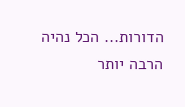הדורות... הכל נהיה הרבה יותר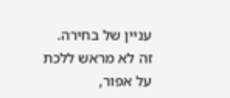עניין של בחירה.
זה לא מראש ללכת על אפור,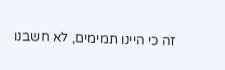זה כי היינו תמימים, לא חשבנו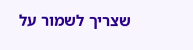שצריך לשמור על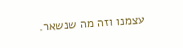עצמנו וזה מה שנשאר.